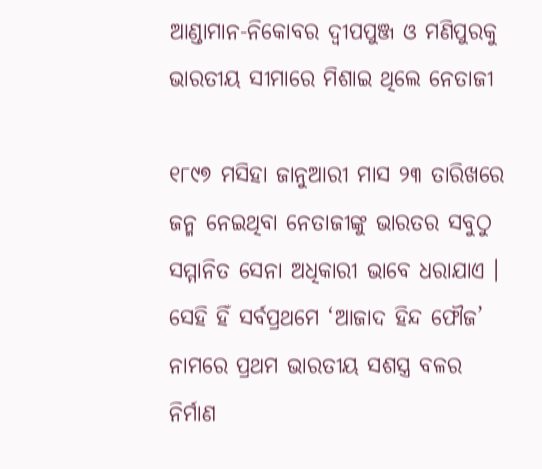ଆଣ୍ଡାମାନ-ନିକୋବର ଦ୍ବୀପପୁଞ୍ଜ ଓ ମଣିପୁରକୁ ଭାରତୀୟ ସୀମାରେ ମିଶାଇ ଥିଲେ ନେତାଜୀ

୧୮୯୭ ମସିହା ଜାନୁଆରୀ ମାସ ୨୩ ତାରିଖରେ ଜନ୍ମ ନେଇଥିବା ନେତାଜୀଙ୍କୁ ଭାରତର ସବୁଠୁ ସମ୍ମାନିତ ସେନା ଅଧିକାରୀ ଭାବେ ଧରାଯାଏ । ସେହି ହିଁ ସର୍ବପ୍ରଥମେ ‘ଆଜାଦ ହିନ୍ଦ ଫୌଜ’ ନାମରେ ପ୍ରଥମ ଭାରତୀୟ ସଶସ୍ତ୍ର ବଳର ନିର୍ମାଣ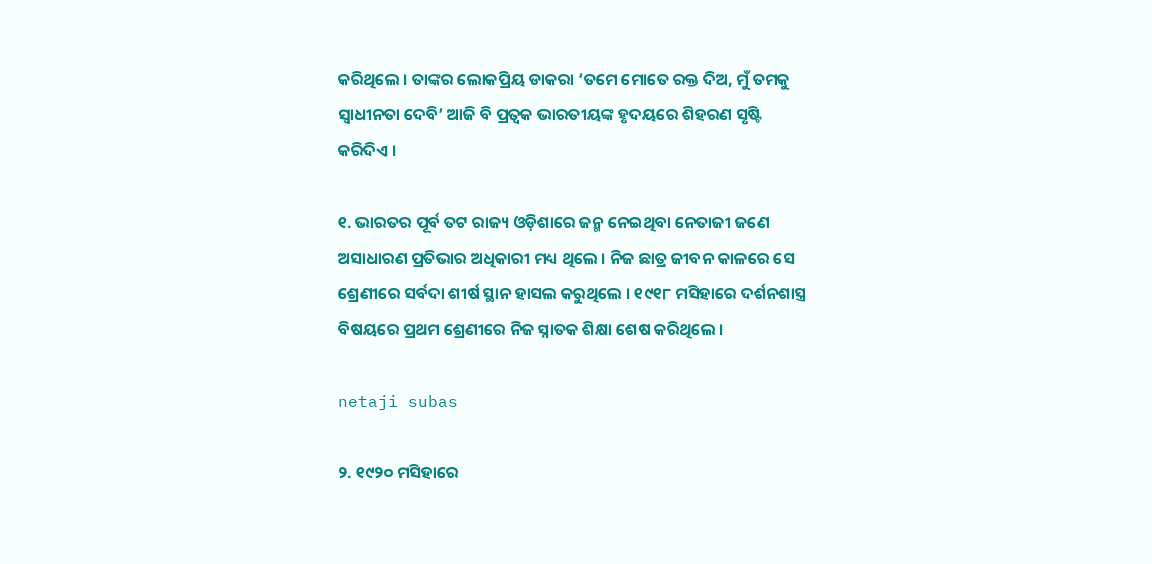କରିଥିଲେ । ତାଙ୍କର ଲୋକପ୍ରିୟ ଡାକରା ‘ତମେ ମୋତେ ରକ୍ତ ଦିଅ, ମୁଁ ତମକୁ ସ୍ୱାଧୀନତା ଦେବି’ ଆଜି ବି ପ୍ରତ୍ଵକ ଭାରତୀୟଙ୍କ ହୃଦୟରେ ଶିହରଣ ସୃଷ୍ଟି କରିଦିଏ ।

୧. ଭାରତର ପୂର୍ବ ତଟ ରାଜ୍ୟ ଓଡ଼ିଶାରେ ଜନ୍ମ ନେଇଥିବା ନେତାଜୀ ଜଣେ ଅସାଧାରଣ ପ୍ରତିଭାର ଅଧିକାରୀ ମଧ୍ୟ ଥିଲେ । ନିଜ ଛାତ୍ର ଜୀବନ କାଳରେ ସେ ଶ୍ରେଣୀରେ ସର୍ବଦା ଶୀର୍ଷ ସ୍ଥାନ ହାସଲ କରୁଥିଲେ । ୧୯୧୮ ମସିହାରେ ଦର୍ଶନଶାସ୍ତ୍ର ବିଷୟରେ ପ୍ରଥମ ଶ୍ରେଣୀରେ ନିଜ ସ୍ନାତକ ଶିକ୍ଷା ଶେଷ କରିଥିଲେ ।

netaji subas

୨. ୧୯୨୦ ମସିହାରେ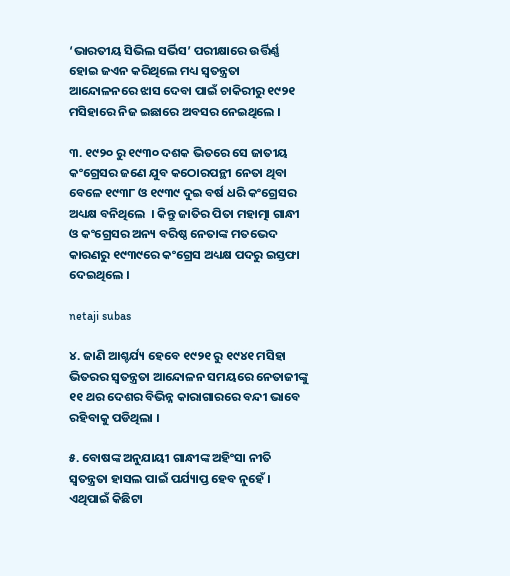‘ଭାରତୀୟ ସିଭିଲ ସର୍ଭିସ’ ପରୀକ୍ଷାରେ ଉର୍ତ୍ତିର୍ଣ୍ଣ ହୋଇ ଜଏନ କରିଥିଲେ ମଧ୍ୟ ସ୍ୱତନ୍ତ୍ରତା ଆନ୍ଦୋଳନରେ ଝାସ ଦେବା ପାଇଁ ଚାକିରୀରୁ ୧୯୨୧ ମସିହାରେ ନିଜ ଇଛାରେ ଅବସର ନେଇଥିଲେ ।

୩. ୧୯୨୦ ରୁ ୧୯୩୦ ଦଶକ ଭିତରେ ସେ ଜାତୀୟ କଂଗ୍ରେସର ଜଣେ ଯୁବ କଠୋରପନ୍ଥୀ ନେତା ଥିବା ବେଳେ ୧୯୩୮ ଓ ୧୯୩୯ ଦୁଇ ବର୍ଷ ଧରି କଂଗ୍ରେସର ଅଧ୍ୟକ୍ଷ ବନିଥିଲେ  । କିନ୍ତୁ ଜାତିର ପିତା ମହାତ୍ମା ଗାନ୍ଧୀ ଓ କଂଗ୍ରେସର ଅନ୍ୟ ବରିଷ୍ଠ ନେତାଙ୍କ ମତଭେଦ କାରଣରୁ ୧୯୩୯ରେ କଂଗ୍ରେସ ଅଧ୍ୟକ୍ଷ ପଦରୁ ଇସ୍ତଫା ଦେଇଥିଲେ ।

netaji subas

୪. ଜାଣି ଆଶ୍ଚର୍ଯ୍ୟ ହେବେ ୧୯୨୧ ରୁ ୧୯୪୧ ମସିହା ଭିତରର ସ୍ୱତନ୍ତ୍ରତା ଆନ୍ଦୋଳନ ସମୟରେ ନେତାଜୀଙ୍କୁ ୧୧ ଥର ଦେଶର ବିଭିନ୍ନ କାରାଗାରରେ ବନ୍ଦୀ ଭାବେ ରହିବାକୁ ପଡିଥିଲା ।

୫. ବୋଷଙ୍କ ଅନୁଯାୟୀ ଗାନ୍ଧୀଙ୍କ ଅହିଂସା ନୀତି ସ୍ୱତନ୍ତ୍ରତା ହାସଲ ପାଇଁ ପର୍ଯ୍ୟାପ୍ତ ହେବ ନୁହେଁ । ଏଥିପାଇଁ କିଛିଟା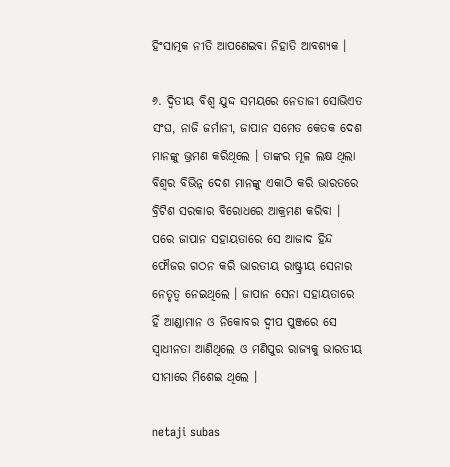ହିଂସାତ୍ମକ ନୀତି ଆପଣେଇବା ନିହାତି ଆବଶ୍ୟକ ।

୬. ଦ୍ଵିତୀୟ ବିଶ୍ୱ ଯୁଦ୍ଦ ସମୟରେ ନେତାଜୀ ସୋଭିଏତ ସଂଘ, ନାଜି ଜର୍ମାନୀ, ଜାପାନ ସମେତ କେତକ ଦେଶ ମାନଙ୍କୁ ଭ୍ରମଣ କରିଥିଲେ । ତାଙ୍କର ମୂଳ ଲକ୍ଷ ଥିଲା ବିଶ୍ୱର ବିଭିନ୍ନ ଦେଶ ମାନଙ୍କୁ ଏକାଠି କରି ଭାରତରେ ବ୍ରିଟିଶ ସରକାର ବିରୋଧରେ ଆକ୍ରମଣ କରିବା । ପରେ ଜାପାନ ସହାୟତାରେ ସେ ଆଜାଦ ହିନ୍ଦ ଫୌଜର ଗଠନ କରି ଭାରତୀୟ ରାଷ୍ଟ୍ରୀୟ ସେନାର ନେତୃତ୍ୱ ନେଇଥିଲେ । ଜାପାନ ସେନା ସହାୟତାରେ ହିଁ ଆଣ୍ଡାମାନ ଓ ନିକୋବର ଦ୍ବୀପ ପୁଞ୍ଜରେ ସେ ସ୍ୱାଧୀନତା ଆଣିଥିଲେ ଓ ମଣିପୁର ରାଜ୍ୟକୁ ଭାରତୀୟ ସୀମାରେ ମିଶେଇ ଥିଲେ ।

netaji subas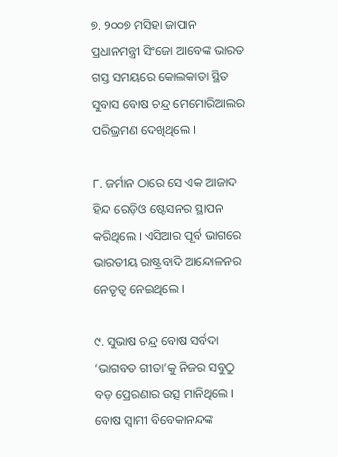୭. ୨୦୦୭ ମସିହା ଜାପାନ ପ୍ରଧାନମନ୍ତ୍ରୀ ସିଂଜୋ ଆବେଙ୍କ ଭାରତ ଗସ୍ତ ସମୟରେ କୋଲକାତା ସ୍ଥିତ ସୁବାସ ବୋଷ ଚନ୍ଦ୍ର ମେମୋରିଆଲର ପରିଭ୍ରମଣ ଦେଖିଥିଲେ ।

୮. ଜର୍ମାନ ଠାରେ ସେ ଏକ ଆଜାଦ ହିନ୍ଦ ରେଡ଼ିଓ ଷ୍ଟେସନର ସ୍ଥାପନ କରିଥିଲେ । ଏସିଆର ପୂର୍ବ ଭାଗରେ ଭାରତୀୟ ରାଷ୍ଟ୍ରବାଦି ଆନ୍ଦୋଳନର ନେତୃତ୍ୱ ନେଇଥିଲେ ।

୯. ସୁଭାଷ ଚନ୍ଦ୍ର ବୋଷ ସର୍ବଦା ‘ଭାଗବତ ଗୀତା’କୁ ନିଜର ସବୁଠୁ ବଡ଼ ପ୍ରେରଣାର ଉତ୍ସ ମାନିଥିଲେ । ବୋଷ ସ୍ୱାମୀ ବିବେକାନନ୍ଦଙ୍କ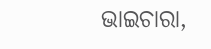ଭାଇଚାରା,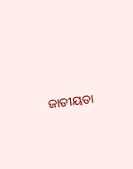ଜାତୀୟତା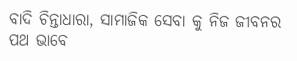ବାଦି ଚିନ୍ତାଧାରା, ସାମାଜିକ ସେବା କୁ ନିଜ ଜୀବନର ପଥ ଭାବେ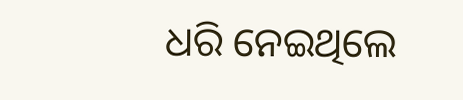ଧରି ନେଇଥିଲେ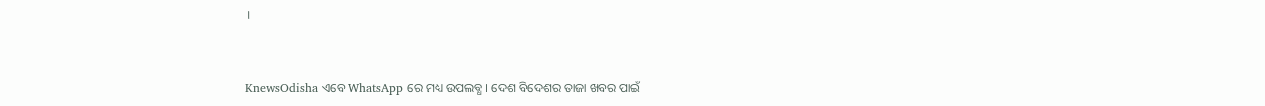।


KnewsOdisha ଏବେ WhatsApp ରେ ମଧ୍ୟ ଉପଲବ୍ଧ । ଦେଶ ବିଦେଶର ତାଜା ଖବର ପାଇଁ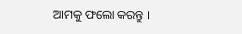ଆମକୁ ଫଲୋ କରନ୍ତୁ ।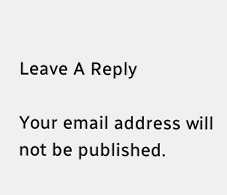Leave A Reply

Your email address will not be published.